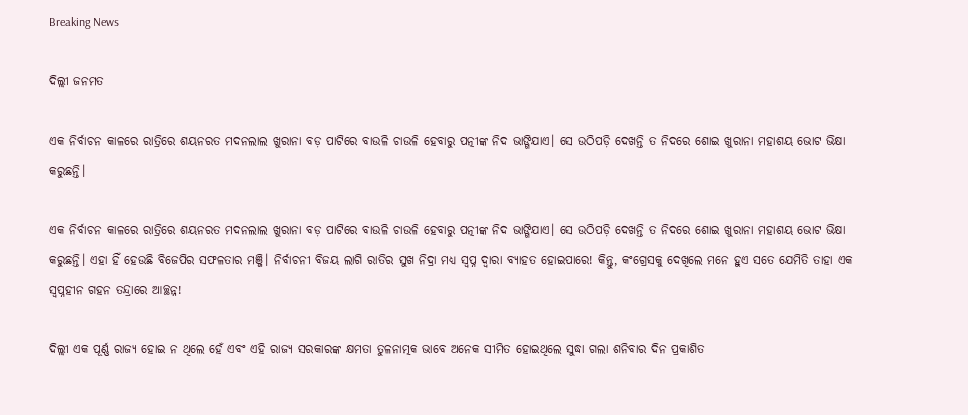Breaking News

ଦିଲ୍ଲୀ ଜନମତ

ଏକ ନିର୍ବାଚନ କାଳରେ ରାତ୍ରିରେ ଶୟନରତ ମଦନଲାଲ ଖୁରାନା ବଡ଼ ପାଟିରେ ବାଉଳି ଚାଉଳି ହେବାରୁ ପତ୍ନୀଙ୍କ ନିଦ ଭାଙ୍ଗିଯାଏ। ସେ ଉଠିପଡ଼ି ଦେଖନ୍ତି ତ ନିଦରେ ଶୋଇ ଖୁରାନା ମହାଶୟ ଭୋଟ ଭିକ୍ଷା କରୁଛନ୍ତି।

ଏକ ନିର୍ବାଚନ କାଳରେ ରାତ୍ରିରେ ଶୟନରତ ମଦନଲାଲ ଖୁରାନା ବଡ଼ ପାଟିରେ ବାଉଳି ଚାଉଳି ହେବାରୁ ପତ୍ନୀଙ୍କ ନିଦ ଭାଙ୍ଗିଯାଏ। ସେ ଉଠିପଡ଼ି ଦେଖନ୍ତି ତ ନିଦରେ ଶୋଇ ଖୁରାନା ମହାଶୟ ଭୋଟ ଭିକ୍ଷା କରୁଛନ୍ତି। ଏହା ହିଁ ହେଉଛି ବିଜେପିର ସଫଳତାର ମଞ୍ଜି। ନିର୍ବାଚନୀ ବିଜୟ ଲାଗି ରାତିର ସୁଖ ନିଦ୍ରା ମଧ୍ୟ ସ୍ବପ୍ନ ଦ୍ବାରା ବ୍ୟାହତ ହୋଇପାରେ! କିନ୍ତୁ, କଂଗ୍ରେସକୁ ଦେଖିଲେ ମନେ ହୁଏ ସତେ ଯେମିତି ତାହା ଏକ ସ୍ବପ୍ନହୀନ ଗହନ ତନ୍ଦ୍ରାରେ ଆଚ୍ଛନ୍ନ!

ଦିଲ୍ଲୀ ଏକ ପୂର୍ଣ୍ଣ ରାଜ୍ୟ ହୋଇ ନ ଥିଲେ ହେଁ ଏବଂ ଏହି ରାଜ୍ୟ ସରକାରଙ୍କ କ୍ଷମତା ତୁଳନାତ୍ମକ ଭାବେ ଅନେକ ସୀମିତ ହୋଇଥିଲେ ସୁଦ୍ଧା ଗଲା ଶନିବାର ଦିନ ପ୍ରକାଶିତ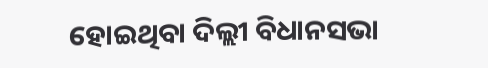ହୋଇଥିବା ଦିଲ୍ଲୀ ବିଧାନସଭା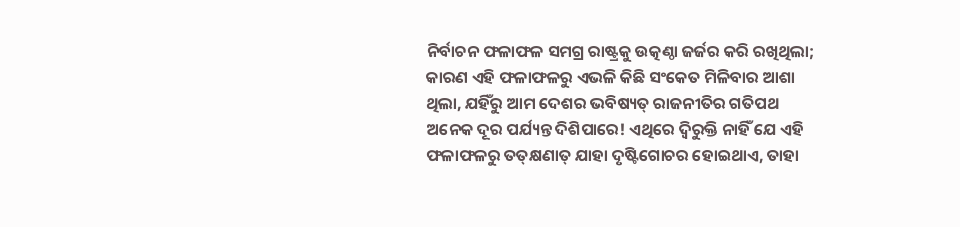ନିର୍ବାଚନ ଫଳାଫଳ ସମଗ୍ର ରାଷ୍ଟ୍ରକୁ ଉତ୍କଣ୍ଠା ଜର୍ଜର କରି ରଖିଥିଲା; କାରଣ ଏହି ଫଳାଫଳରୁ ଏଭଳି କିଛି ସଂକେତ ମିଳିବାର ଆଶା ଥିଲା, ଯହିଁରୁ ଆମ ଦେଶର ଭବିଷ୍ୟତ୍‌ ରାଜନୀତିର ଗତିପଥ ଅନେକ ଦୂର ପର୍ଯ୍ୟନ୍ତ ଦିଶିପାରେ! ଏଥିରେ ଦ୍ବିରୁକ୍ତି ନାହିଁ ଯେ ଏହି ଫଳାଫଳରୁ ତତ୍‌କ୍ଷଣାତ୍‌ ଯାହା ଦୃଷ୍ଟିଗୋଚର ହୋଇଥାଏ, ତାହା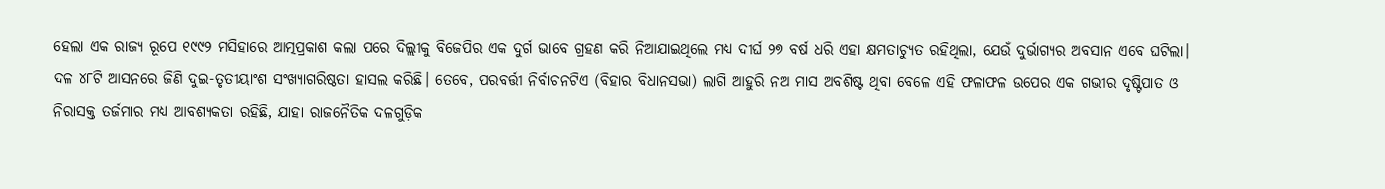ହେଲା ଏକ ରାଜ୍ୟ ରୂପେ ୧୯୯୨ ମସିହାରେ ଆତ୍ମପ୍ରକାଶ କଲା ପରେ ଦିଲ୍ଲୀକୁ ବିଜେପିର ଏକ ଦୁର୍ଗ ଭାବେ ଗ୍ରହଣ କରି ନିଆଯାଇଥିଲେ ମଧ୍ୟ ଦୀର୍ଘ ୨୭ ବର୍ଷ ଧରି ଏହା କ୍ଷମତାଚ୍ୟୁତ ରହିଥିଲା, ଯେଉଁ ଦୁର୍ଭାଗ୍ୟର ଅବସାନ ଏବେ ଘଟିଲା। ଦଳ ୪୮ଟି ଆସନରେ ଜିଣି ଦୁଇ-ତୃତୀୟାଂଶ ସଂଖ୍ୟାଗରିଷ୍ଠତା ହାସଲ କରିଛି। ତେବେ, ପରବର୍ତ୍ତୀ ନିର୍ବାଚନଟିଏ (ବିହାର ବିଧାନସଭା) ଲାଗି ଆହୁରି ନଅ ମାସ ଅବଶିଷ୍ଟ ଥିବା ବେଳେ ଏହି ଫଳାଫଳ ଉପ‌େର ଏକ ଗଭୀର ଦୃଷ୍ଟିପାତ ଓ ନିରାସକ୍ତ ତର୍ଜମାର ମଧ୍ୟ ଆବଶ୍ୟକତା ରହିଛି, ଯାହା ରାଜନୈତିକ ଦଳଗୁଡ଼ିକ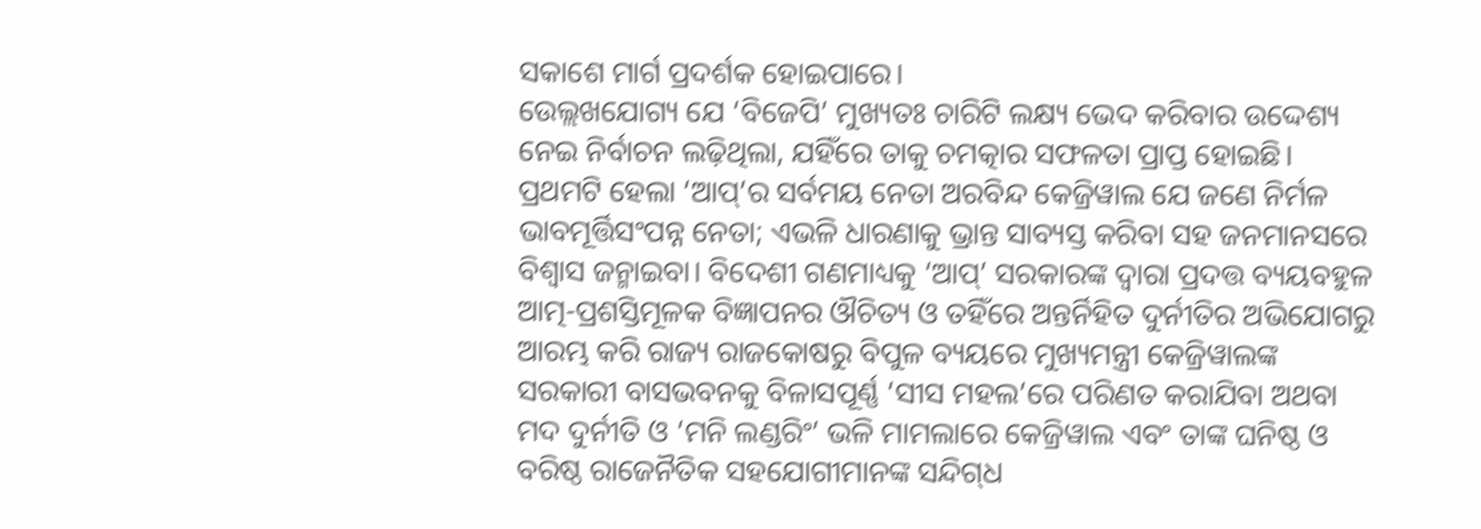ସକାଶେ ମାର୍ଗ ପ୍ରଦର୍ଶକ ହୋଇପାରେ।
ଉ‌େଲ୍ଲଖଯୋଗ୍ୟ ଯେ ‘ବିଜେପି’ ମୁଖ୍ୟତଃ ଚାରିଟି ଲକ୍ଷ୍ୟ ଭେଦ କରିବାର ଉଦ୍ଦେଶ୍ୟ ନେଇ ନିର୍ବାଚନ ଲଢ଼ିଥିଲା, ଯହିଁରେ ତାକୁ ଚମତ୍କାର ସଫଳତା ପ୍ରାପ୍ତ ହୋଇଛି। ପ୍ରଥମଟି ହେଲା ‘ଆପ୍‌’ର ସର୍ବମୟ ନେତା ଅରବିନ୍ଦ କେଜ୍ରିୱାଲ ଯେ ଜଣେ ନିର୍ମଳ ଭାବମୂର୍ତ୍ତିସଂପନ୍ନ ନେତା; ଏଭଳି ଧାରଣାକୁ ଭ୍ରାନ୍ତ ସାବ୍ୟସ୍ତ କରିବା ସହ ଜନମାନସରେ ବିଶ୍ବାସ ଜନ୍ମାଇବା। ବିଦେଶୀ ଗଣମାଧ୍ୟକୁ ‘ଆପ୍‌’ ସରକାରଙ୍କ ଦ୍ବାରା ପ୍ରଦତ୍ତ ବ୍ୟୟବହୁଳ ଆତ୍ମ-ପ୍ରଶସ୍ତିମୂଳକ ବିଜ୍ଞାପନର ଔଚିତ୍ୟ ଓ ତହିଁରେ ଅନ୍ତର୍ନିହିତ ଦୁର୍ନୀତିର ଅଭିଯୋଗରୁ ଆରମ୍ଭ କରି ରାଜ୍ୟ ରାଜକୋଷରୁ ବିପୁଳ ବ୍ୟୟରେ ମୁଖ୍ୟମନ୍ତ୍ରୀ କେଜ୍ରିୱାଲଙ୍କ ସରକାରୀ ବାସଭବନକୁ ବିଳାସପୂର୍ଣ୍ଣ ‘ସୀସ ମହଲ’ରେ ପରିଣତ କରାଯିବା ଅଥବା ମଦ ଦୁର୍ନୀତି ଓ ‘ମନି ଲଣ୍ଡରିଂ’ ଭଳି ମାମଲାରେ କେଜ୍ରିୱାଲ ଏବଂ ତାଙ୍କ ଘନିଷ୍ଠ ଓ ବରିଷ୍ଠ ରାଜ‌େନୖତିକ ସହଯୋଗୀମାନଙ୍କ ସନ୍ଦିଗ୍‌ଧ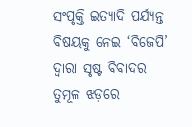ସଂପୃକ୍ତି ଇତ୍ୟାଦି ପର୍ଯ୍ୟନ୍ତ ବିଷୟକୁ ନେଇ ‘ବିଜେପି’ ଦ୍ବାରା ସୃଷ୍ଟ ବିବାଦର ତୁମୂଳ ଝଡ଼ରେ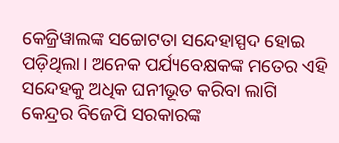କେଜ୍ରିୱାଲଙ୍କ ସଚ୍ଚୋଟତା ସନ୍ଦେହାସ୍ପଦ ହୋଇ ପଡ଼ିଥିଲା। ଅନେକ ପର୍ଯ୍ୟବେକ୍ଷକଙ୍କ ମତ‌େର ଏହି ସନ୍ଦେହକୁ ଅଧିକ ଘନୀଭୂତ କରିବା ଲାଗି କେନ୍ଦ୍ରର ବିଜେପି ସରକାରଙ୍କ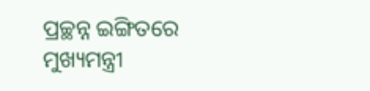ପ୍ରଚ୍ଛନ୍ନ ଇଙ୍ଗିତରେ ମୁଖ୍ୟମନ୍ତ୍ରୀ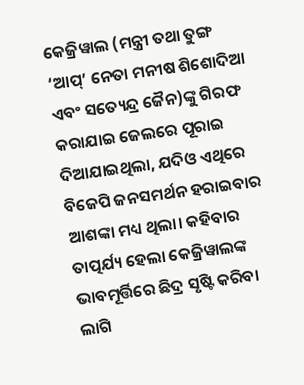କେଜ୍ରିୱାଲ (ମନ୍ତ୍ରୀ ତଥା ତୁଙ୍ଗ ‘ଆପ୍‌’ ନେତା ମନୀଷ ଶିଶୋଦିଆ ଏବଂ ସତ୍ୟେନ୍ଦ୍ର ଜୈନ)ଙ୍କୁ ଗିରଫ କରାଯାଇ ଜେଲରେ ପୂରାଇ ଦିଆଯାଇଥିଲା, ଯଦିଓ ଏଥିରେ ବିଜେପି ଜନସମର୍ଥନ ହରାଇବାର ଆଶଙ୍କା ମଧ୍ୟ ଥିଲା। କହିବାର ତାତ୍ପର୍ଯ୍ୟ ହେଲା କେଜ୍ରିୱାଲଙ୍କ ଭାବମୂର୍ତ୍ତିରେ ଛିଦ୍ର ସୃଷ୍ଟି କରିବା ଲାଗି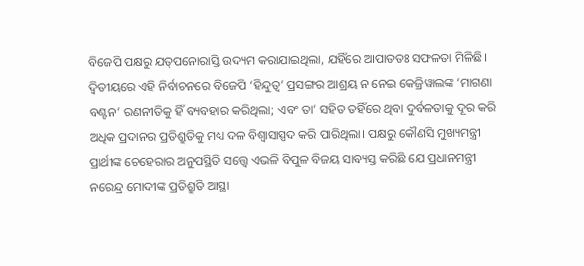ବିଜେପି ପକ୍ଷରୁ ଯତ୍‌ପନୋରାସ୍ତି ଉଦ୍ୟମ କରାଯାଇଥିଲା, ଯହିଁରେ ଆପାତତଃ ସଫଳତା ମିଳିଛି। ଦ୍ବିତୀୟରେ ଏହି ନିର୍ବାଚନରେ ବିଜେପି ‘ହିନ୍ଦୁତ୍ବ’ ପ୍ରସଙ୍ଗର ଆଶ୍ରୟ ନ ନେଇ କେଜ୍ରିୱାଲଙ୍କ ‘ମାଗଣା ବଣ୍ଟନ’ ରଣନୀତିକୁ ହିଁ ବ୍ୟବହାର କରିଥିଲା; ଏବଂ ତା’ ସହିତ ତହିଁରେ ଥିବା ଦୁର୍ବଳତାକୁ ଦୂର କରି ଅଧିକ ପ୍ରଦାନର ପ୍ରତିଶ୍ରୁତିକୁ ମଧ୍ୟ ଦଳ ବିଶ୍ବାସାସ୍ପଦ କରି ପାରିଥିଲା। ପକ୍ଷରୁ କୌଣସି ମୁଖ୍ୟମନ୍ତ୍ରୀ ପ୍ରାର୍ଥୀଙ୍କ ଚେହେରାର ଅନୁପସ୍ଥିତି ସତ୍ତ୍ବେ ଏଭଳି ବିପୁଳ ବିଜୟ ସାବ୍ୟସ୍ତ କରିଛି ଯେ ପ୍ରଧାନମନ୍ତ୍ରୀ ନରେନ୍ଦ୍ର ମୋଦୀଙ୍କ ପ୍ରତିଶ୍ରୁତି ଆସ୍ଥା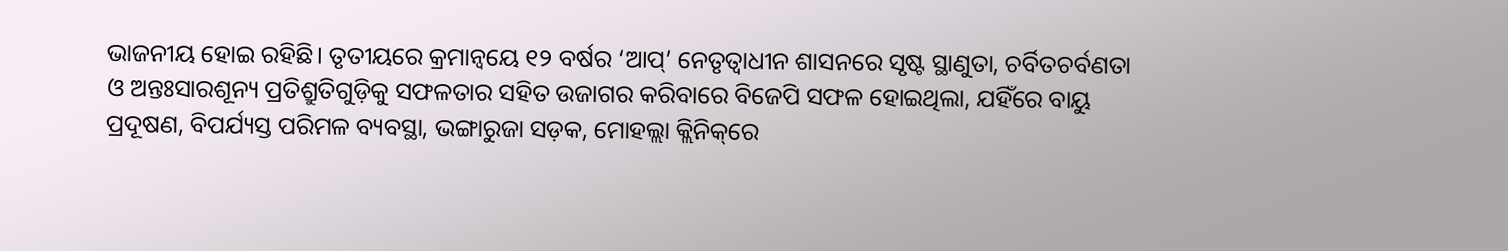ଭାଜନୀୟ ହୋଇ ରହିଛି। ତୃତୀୟରେ କ୍ରମାନ୍ବୟେ ୧୨ ବର୍ଷର ‘ଆପ୍‌’ ନେତୃତ୍ବାଧୀନ ଶାସନରେ ସୃଷ୍ଟ ସ୍ଥାଣୁତା, ଚର୍ବିତଚର୍ବଣତା ଓ ଅନ୍ତଃସାରଶୂନ୍ୟ ପ୍ରତିଶ୍ରୁତିଗୁଡ଼ିକୁ ସଫଳତାର ସହିତ ଉଜାଗର କରିବାରେ ବିଜେପି ସଫଳ ହୋଇଥିଲା, ଯହିଁରେ ବାୟୁ ପ୍ରଦୂଷଣ, ବିପର୍ଯ୍ୟସ୍ତ ପରିମଳ ବ୍ୟବସ୍ଥା, ଭଙ୍ଗାରୁଜା ସଡ଼କ, ମୋହଲ୍ଲା କ୍ଲିନିକ୍‌ରେ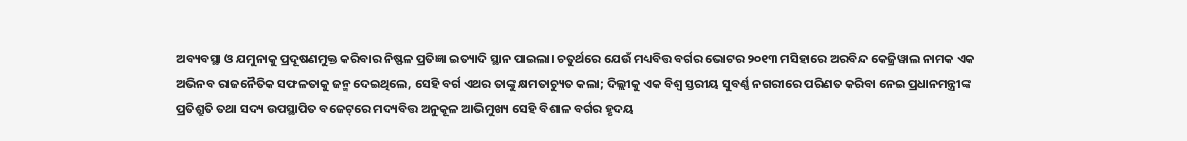ଅବ୍ୟବସ୍ଥା ଓ ଯମୁନାକୁ ପ୍ରଦୂଷଣମୁକ୍ତ କରିବାର ନିଷ୍ଫଳ ପ୍ରତିଜ୍ଞା ଇତ୍ୟାଦି ସ୍ଥାନ ପାଇଲା। ଚତୁର୍ଥରେ ଯେଉଁ ମଧ୍ୟବିତ୍ତ ବର୍ଗର ଭୋଟର ୨୦୧୩ ମସିହାରେ ଅରବିନ୍ଦ କେଜ୍ରିୱାଲ ନାମକ ଏକ ଅଭିନବ ରାଜନୈତିକ ସଫଳତାକୁ ଜନ୍ମ ଦେଇଥିଲେ, ସେହି ବର୍ଗ ଏଥର ତାଙ୍କୁ କ୍ଷମତାଚ୍ୟୁତ କଲା; ଦିଲ୍ଲୀକୁ ଏକ ବିଶ୍ବ ସ୍ତରୀୟ ସୁବର୍ଣ୍ଣ ନଗରୀରେ ପରିଣତ କରିବା ନେଇ ପ୍ରଧାନମନ୍ତ୍ରୀଙ୍କ ପ୍ରତିଶ୍ରୁତି ତଥା ସଦ୍ୟ ଉପସ୍ଥାପିତ ବଜେଟ୍‌ରେ ମଦ୍ୟବିତ୍ତ ଅନୁକୂଳ ଆଭିମୁଖ୍ୟ ସେହି ବିଶାଳ ବର୍ଗର ହୃଦୟ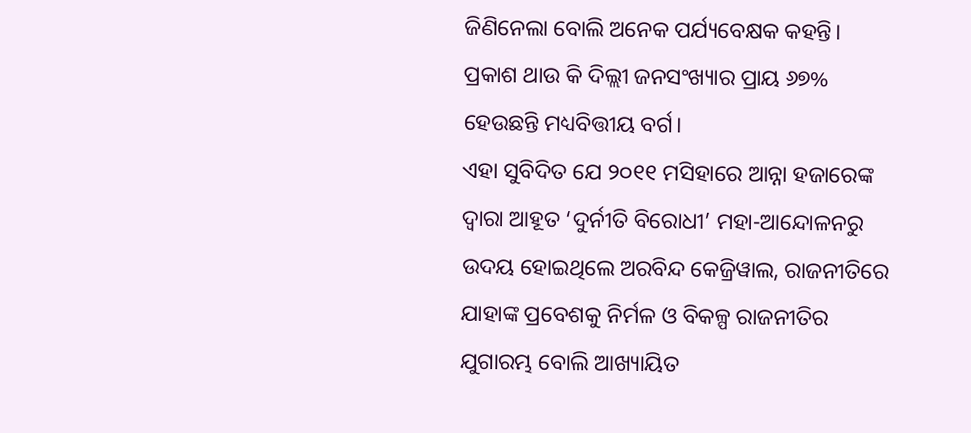ଜିଣିନେଲା ବୋଲି ଅନେକ ପର୍ଯ୍ୟବେକ୍ଷକ କହନ୍ତି। ପ୍ରକାଶ ଥାଉ କି ଦିଲ୍ଲୀ ଜନସଂଖ୍ୟାର ପ୍ରାୟ ୬୭% ହେଉଛନ୍ତି ମଧ୍ୟବିତ୍ତୀୟ ବର୍ଗ।
ଏହା ସୁବିଦିତ ଯେ ୨୦୧୧ ମସିହାରେ ଆନ୍ନା ହଜାରେଙ୍କ ଦ୍ବାରା ଆହୂତ ‘ଦୁର୍ନୀତି ବିରୋଧୀ’ ମହା-ଆନ୍ଦୋଳନରୁ ଉଦୟ ହୋଇଥିଲେ ଅରବିନ୍ଦ କେଜ୍ରିୱାଲ, ରାଜନୀତିରେ ଯାହାଙ୍କ ପ୍ରବେଶକୁ ନିର୍ମଳ ଓ ବିକଳ୍ପ ରାଜନୀତିର ଯୁଗାରମ୍ଭ ବୋଲି ଆଖ୍ୟାୟିତ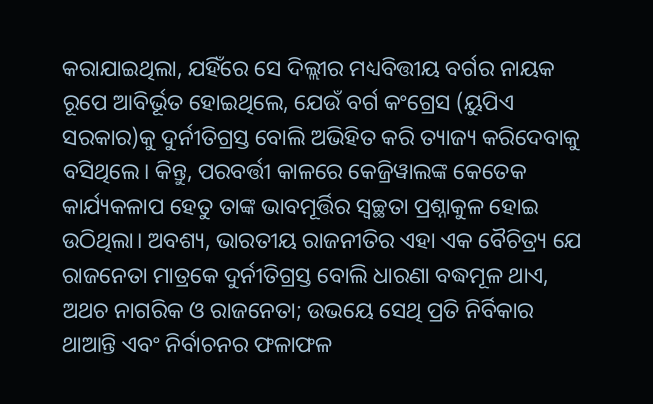କରାଯାଇଥିଲା, ଯହିଁରେ ସେ ଦିଲ୍ଲୀର ମଧ୍ୟବିତ୍ତୀୟ ବର୍ଗର ନାୟକ ରୂପେ ଆବିର୍ଭୂତ ହୋଇଥିଲେ, ଯେଉଁ ବର୍ଗ କଂଗ୍ରେସ (ୟୁପିଏ ସରକାର)କୁ ଦୁର୍ନୀତିଗ୍ରସ୍ତ ବୋଲି ଅଭିହିତ କରି ତ୍ୟାଜ୍ୟ କରିଦେବାକୁ ବସିଥିଲେ। କିନ୍ତୁ, ପରବର୍ତ୍ତୀ କାଳରେ କେଜ୍ରିୱାଲଙ୍କ କେତେକ କାର୍ଯ୍ୟକଳାପ ହେତୁ ତାଙ୍କ ଭାବମୂର୍ତ୍ତିର ସ୍ବଚ୍ଛତା ପ୍ରଶ୍ନାକୁଳ ହୋଇ ଉଠିଥିଲା। ଅବଶ୍ୟ, ଭାରତୀୟ ରାଜନୀତିର ଏହା ଏକ ବୈଚିତ୍ର୍ୟ ଯେ ରାଜନେତା ମାତ୍ରକେ ଦୁର୍ନୀତିଗ୍ରସ୍ତ ବୋଲି ଧାରଣା ବଦ୍ଧମୂଳ ଥାଏ, ଅଥଚ ନାଗରିକ ଓ ରାଜନେତା; ଉଭୟେ ସେଥି ପ୍ରତି ନିର୍ବିକାର ଥାଆନ୍ତି ଏବଂ ନିର୍ବାଚନ‌ର ଫଳାଫଳ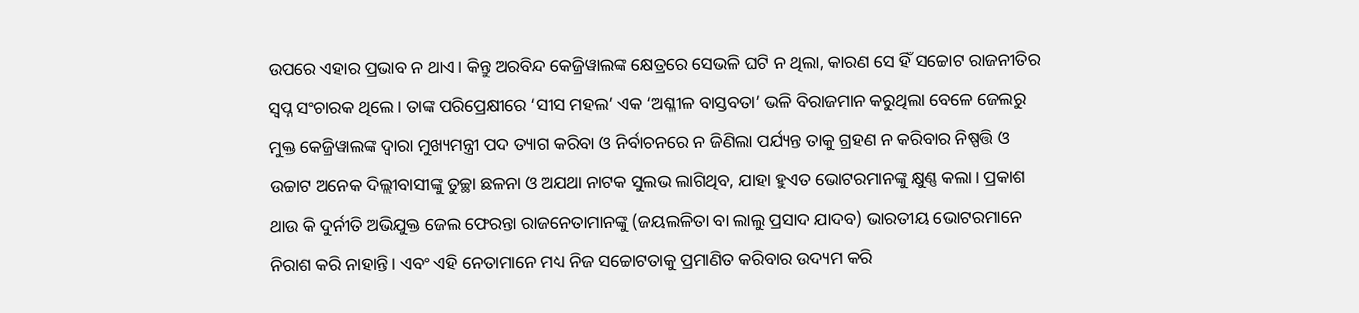ଉପରେ ଏହାର ପ୍ରଭାବ ନ ଥାଏ। କିନ୍ତୁ ଅରବିନ୍ଦ କେଜ୍ରିୱାଲଙ୍କ କ୍ଷେତ୍ରରେ ସେଭଳି ଘଟି ନ ଥିଲା, କାରଣ ସେ ହିଁ ସଚ୍ଚୋଟ ରାଜନୀତିର ସ୍ବପ୍ନ ସଂଚାରକ ଥିଲେ। ତାଙ୍କ ପରିପ୍ରେକ୍ଷୀରେ ‘ସୀସ ମହଲ’ ଏକ ‘ଅଶ୍ଳୀଳ ବାସ୍ତବତା’ ଭଳି ବିରାଜମାନ କରୁଥିଲା ବେଳେ ଜେଲରୁ ମୁକ୍ତ କେଜ୍ରିୱାଲଙ୍କ ଦ୍ବାରା ମୁଖ୍ୟମନ୍ତ୍ରୀ ପଦ ତ୍ୟାଗ କରିବା ଓ ନିର୍ବାଚନରେ ନ ଜିଣିଲା ପର୍ଯ୍ୟନ୍ତ ତାକୁ ଗ୍ରହଣ ନ କରିବାର ନିଷ୍ପତ୍ତି ଓ ଉଚ୍ଚାଟ ଅନେକ ଦିଲ୍ଲୀବାସୀଙ୍କୁ ତୁଚ୍ଛା ଛଳନା ଓ ଅଯଥା ନାଟକ ସୁଲଭ ଲାଗିଥିବ, ଯାହା ହୁଏତ ଭୋଟରମାନଙ୍କୁ କ୍ଷୁଣ୍ଣ କଲା। ପ୍ରକାଶ ଥାଉ କି ଦୁର୍ନୀତି ଅଭିଯୁକ୍ତ ଜେଲ ଫେରନ୍ତା ରାଜନେତାମାନଙ୍କୁ (ଜୟଲଳିତା ବା ଲାଲୁ ପ୍ରସାଦ ଯାଦବ) ଭାରତୀୟ ଭୋଟରମାନେ ନିରାଶ କରି ନାହାନ୍ତି। ଏବଂ ଏହି ନେତାମାନେ ମଧ୍ୟ ନିଜ ସଚ୍ଚୋଟତାକୁ ପ୍ରମାଣିତ କରିବାର ଉଦ୍ୟମ କରି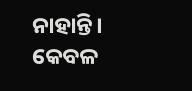ନାହାନ୍ତି। କେବଳ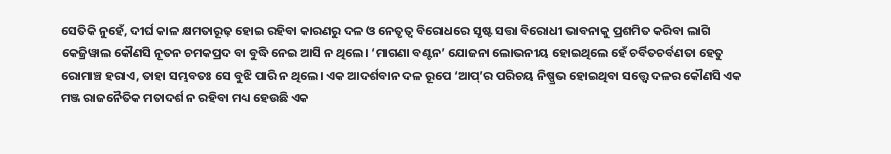ସେତିକି ନୁହେଁ, ଦୀର୍ଘ କାଳ କ୍ଷମତାରୂଢ଼ ହୋଇ ରହିବା କାରଣରୁ ଦଳ ଓ ନେତୃତ୍ବ ବିରୋଧରେ ସୃଷ୍ଟ ସତ୍ତା ବିରୋଧୀ ଭାବନାକୁ ପ୍ରଶମିତ କରିବା ଲାଗି କେଜ୍ରିୱାଲ କୌଣସି ନୂତନ ଚମକପ୍ରଦ ବା ବୁଦ୍ଧି ନେଇ ଆସି ନ ଥିଲେ। ‘ମାଗଣା ବଣ୍ଟନ’ ଯୋଜନା ଲୋଭନୀୟ ହୋଇଥିଲେ ହେଁ ଚର୍ବିତଚର୍ବଣତା ହେତୁ ରୋମାଞ୍ଚ ହରାଏ, ତାହା ସମ୍ଭବତଃ ସେ ବୁଝି ପାରି ନ ଥିଲେ। ଏକ ଆଦର୍ଶବାନ ଦଳ ରୂପେ ‘ଆପ୍‌’ର ପରିଚୟ ନିଷ୍ପ୍ରଭ ହୋଇଥିବା ସତ୍ତ୍ବେ ଦଳର କୌଣସି ଏକ ମଞ୍ଜ ରାଜନୈତିକ ମତାଦର୍ଶ ନ ରହିବା ମଧ୍ୟ ହେଉଛି ଏକ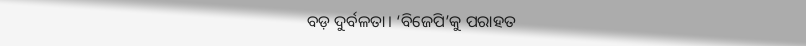ବଡ଼ ଦୁର୍ବଳତା। ‘ବିଜେପି’କୁ ପରାହତ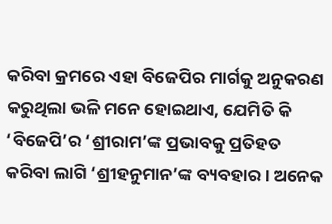କରିବା‌ କ୍ରମରେ ଏହା ବିଜେପିର ମାର୍ଗକୁ ଅନୁକରଣ କରୁଥିଲା ଭଳି ମନେ ହୋଇଥାଏ, ଯେମିତି କି ‘ବିଜେପି’ର ‘ଶ୍ରୀରାମ’ଙ୍କ ପ୍ରଭାବକୁ ପ୍ରତିହତ କରିବା ଲାଗି ‘ଶ୍ରୀହନୁମାନ’ଙ୍କ ବ୍ୟବହାର। ଅନେକ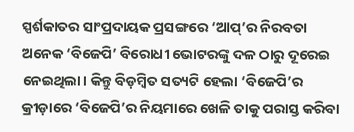ସ୍ପର୍ଶକାତର ସାଂପ୍ରଦାୟକ ପ୍ରସଙ୍ଗରେ ‘ଆପ୍‌’ର ନିରବତା ଅନେକ ‘ବିଜେପି’ ବିରୋଧୀ ଭୋଟରଙ୍କୁ ଦଳ ଠାରୁ ଦୂରେଇ ନେଇଥିଲା। କିନ୍ତୁ ବିଡ଼ମ୍ବିତ ସତ୍ୟଟି ହେଲା ‘ବିଜେପି’ର କ୍ରୀଡ଼ାରେ ‘ବିଜେପି’ର ନିୟମାରେ ଖେଳି ତାକୁ ପରାସ୍ତ କରିବା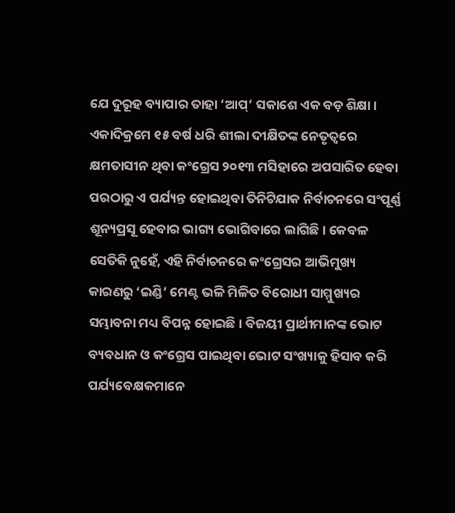ଯେ ଦୁରୂହ ବ୍ୟାପାର ତାହା ‘ଆପ୍‌’ ସକାଶେ ଏକ ବଡ଼ ଶିକ୍ଷା।
ଏକାଦିକ୍ରମେ ୧୫ ବର୍ଷ ଧରି ଶୀଲା ଦୀକ୍ଷିତଙ୍କ ନେତୃତ୍ବରେ କ୍ଷମତାସୀନ ଥିବା କଂଗ୍ରେସ ୨୦୧୩ ମସିହାରେ ଅପସାରିତ ହେବା ପରଠାରୁ ଏ ପର୍ଯ୍ୟନ୍ତ ହୋଇଥିବା ତିନିଟିଯାକ ନିର୍ବାଚନରେ ସଂପୂର୍ଣ୍ଣ ଶୂନ୍ୟପ୍ରସୂ ହେବାର ଭାଗ୍ୟ ଭୋଗିବାରେ ଲାଗିଛି। କେବଳ ସେତିକି ନୁହେଁ, ଏହି ନିର୍ବାଚନରେ କଂଗ୍ରେସର ଆଭିମୁଖ୍ୟ କାରଣରୁ ‘ଇଣ୍ଡି’ ମେଣ୍ଟ ଭଳି ମିଳିତ ବିରୋଧୀ ସାମ୍ମୁଖ୍ୟର ସମ୍ଭାବନା ମଧ୍ୟ ବିପନ୍ନ ହୋଇଛି। ବିଜୟୀ ପ୍ରାର୍ଥୀମାନଙ୍କ ଭୋଟ ବ୍ୟବଧାନ ଓ କଂଗ୍ରେସ ପାଇଥିବା ଭୋଟ ସଂଖ୍ୟାକୁ ହିସାବ କରି ପର୍ଯ୍ୟବେକ୍ଷକମାନେ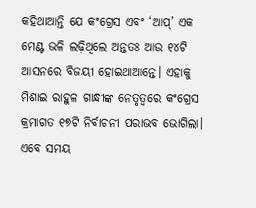କହିଥାଆନ୍ତି ଯେ କଂଗ୍ରେସ ଏବଂ ‘ଆପ୍‌’ ଏକ ମେଣ୍ଟ ଭଳି ଲଢ଼ିଥିଲେ ଅନ୍ତତଃ ଆଉ ୧୪ଟି ଆସନରେ ବିଜୟୀ ହୋଇଥାଆନ୍ତେ। ଏହାକୁ ମିଶାଇ ରାହୁଳ ଗାନ୍ଧୀଙ୍କ ନେତୃତ୍ବରେ କଂଗ୍ରେସ କ୍ରମାଗତ ୧୭ଟି ନିର୍ବାଚନୀ ପରାଭବ ଭୋଗିଲା। ଏବେ ସମୟ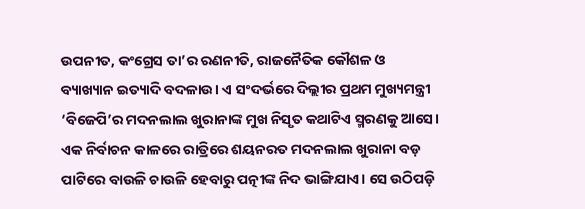ଉପନୀତ, କଂଗ୍ରେସ ତା’ର ରଣନୀତି, ରାଜନୈତିକ କୌଶଳ ଓ ବ୍ୟାଖ୍ୟାନ ଇତ୍ୟାଦି ବଦଳାଉ। ଏ ସଂଦର୍ଭରେ ଦିଲ୍ଲୀର ପ୍ରଥମ ମୁଖ୍ୟମନ୍ତ୍ରୀ ‘ବିଜେପି’ର ମଦନଲାଲ ଖୁରାନାଙ୍କ ମୁଖ ନିସୃତ କଥାଟିଏ ସ୍ମରଣକୁ ଆସେ। ଏକ ନିର୍ବାଚନ କାଳରେ ରାତ୍ରିରେ ଶୟନରତ ମଦନଲାଲ ଖୁରାନା ବଡ଼ ପାଟିରେ ବାଉଳି ଚାଉଳି ହେବାରୁ ପତ୍ନୀଙ୍କ ନିଦ ଭାଙ୍ଗିଯାଏ। ସେ ଉଠିପଡ଼ି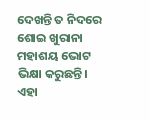ଦେଖନ୍ତି ତ ନିଦରେ ଶୋଇ ଖୁରାନା ମହାଶୟ ଭୋଟ ଭିକ୍ଷା କରୁଛନ୍ତି। ଏହା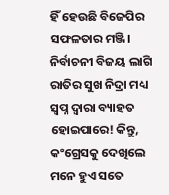ହିଁ ହେଉଛି ବିଜେପିର ସଫଳତାର ମଞ୍ଜି। ନିର୍ବାଚନୀ ବିଜୟ ଲାଗି ରାତିର ସୁଖ ନିଦ୍ରା ମଧ୍ୟ ସ୍ବପ୍ନ ଦ୍ବାରା ବ୍ୟାହତ ହୋଇପାରେ! କିନ୍ତୁ, କଂଗ୍ରେସକୁ ଦେଖିଲେ ମନେ ହୁଏ ସତେ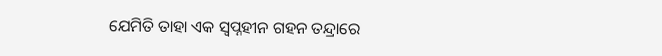ଯେମିତି ତାହା ଏକ ସ୍ବପ୍ନହୀନ ଗହନ ତନ୍ଦ୍ରାରେ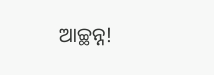ଆଚ୍ଛନ୍ନ!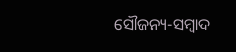ସୌଜନ୍ୟ-ସମ୍ୱାଦ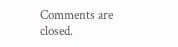Comments are closed.